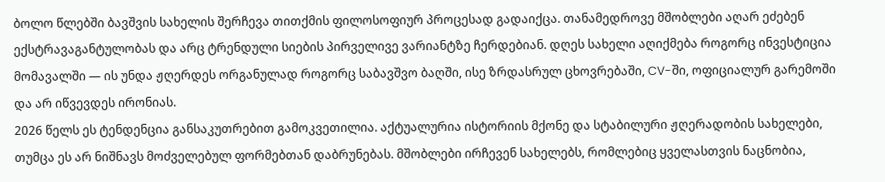ბოლო წლებში ბავშვის სახელის შერჩევა თითქმის ფილოსოფიურ პროცესად გადაიქცა. თანამედროვე მშობლები აღარ ეძებენ ექსტრავაგანტულობას და არც ტრენდული სიების პირველივე ვარიანტზე ჩერდებიან. დღეს სახელი აღიქმება როგორც ინვესტიცია მომავალში — ის უნდა ჟღერდეს ორგანულად როგორც საბავშვო ბაღში, ისე ზრდასრულ ცხოვრებაში, CV-ში, ოფიციალურ გარემოში და არ იწვევდეს ირონიას.
2026 წელს ეს ტენდენცია განსაკუთრებით გამოკვეთილია. აქტუალურია ისტორიის მქონე და სტაბილური ჟღერადობის სახელები, თუმცა ეს არ ნიშნავს მოძველებულ ფორმებთან დაბრუნებას. მშობლები ირჩევენ სახელებს, რომლებიც ყველასთვის ნაცნობია,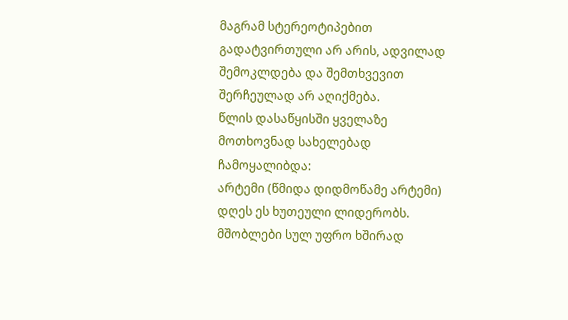მაგრამ სტერეოტიპებით გადატვირთული არ არის, ადვილად შემოკლდება და შემთხვევით შერჩეულად არ აღიქმება.
წლის დასაწყისში ყველაზე მოთხოვნად სახელებად ჩამოყალიბდა:
არტემი (წმიდა დიდმოწამე არტემი)
დღეს ეს ხუთეული ლიდერობს. მშობლები სულ უფრო ხშირად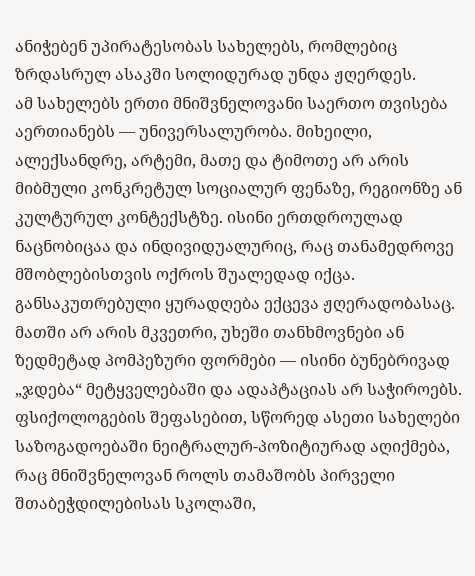ანიჭებენ უპირატესობას სახელებს, რომლებიც ზრდასრულ ასაკში სოლიდურად უნდა ჟღერდეს.
ამ სახელებს ერთი მნიშვნელოვანი საერთო თვისება აერთიანებს — უნივერსალურობა. მიხეილი, ალექსანდრე, არტემი, მათე და ტიმოთე არ არის მიბმული კონკრეტულ სოციალურ ფენაზე, რეგიონზე ან კულტურულ კონტექსტზე. ისინი ერთდროულად ნაცნობიცაა და ინდივიდუალურიც, რაც თანამედროვე მშობლებისთვის ოქროს შუალედად იქცა.
განსაკუთრებული ყურადღება ექცევა ჟღერადობასაც. მათში არ არის მკვეთრი, უხეში თანხმოვნები ან ზედმეტად პომპეზური ფორმები — ისინი ბუნებრივად „ჯდება“ მეტყველებაში და ადაპტაციას არ საჭიროებს. ფსიქოლოგების შეფასებით, სწორედ ასეთი სახელები საზოგადოებაში ნეიტრალურ-პოზიტიურად აღიქმება, რაც მნიშვნელოვან როლს თამაშობს პირველი შთაბეჭდილებისას სკოლაში,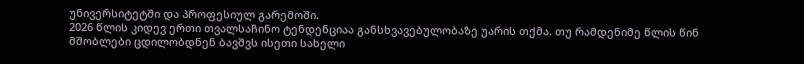უნივერსიტეტში და პროფესიულ გარემოში.
2026 წლის კიდევ ერთი თვალსაჩინო ტენდენციაა განსხვავებულობაზე უარის თქმა. თუ რამდენიმე წლის წინ მშობლები ცდილობდნენ ბავშვს ისეთი სახელი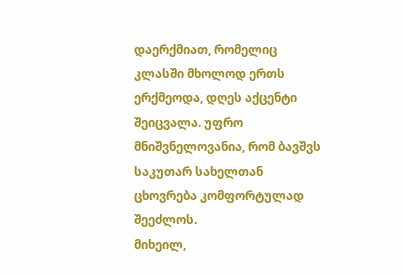დაერქმიათ, რომელიც კლასში მხოლოდ ერთს ერქმეოდა, დღეს აქცენტი შეიცვალა. უფრო მნიშვნელოვანია, რომ ბავშვს საკუთარ სახელთან ცხოვრება კომფორტულად შეეძლოს.
მიხეილ,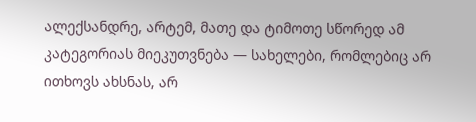ალექსანდრე, არტემ, მათე და ტიმოთე სწორედ ამ კატეგორიას მიეკუთვნება — სახელები, რომლებიც არ ითხოვს ახსნას, არ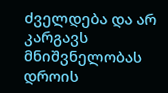ძველდება და არ კარგავს მნიშვნელობას დროის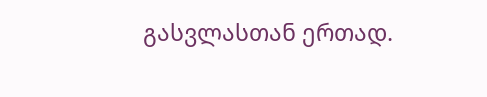გასვლასთან ერთად.